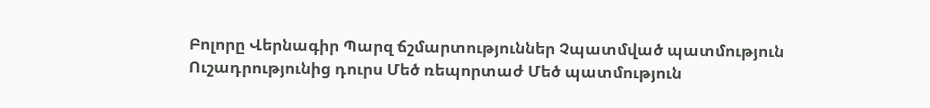Բոլորը Վերնագիր Պարզ ճշմարտություններ Չպատմված պատմություն Ուշադրությունից դուրս Մեծ ռեպորտաժ Մեծ պատմություն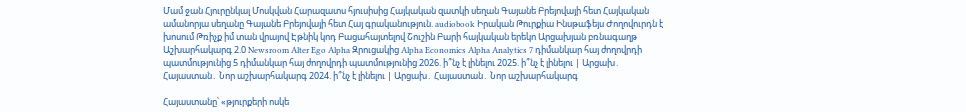Մամ ջան Հյուրընկալ Մոսկվան Հարազատս հյուսիսից Հայկական զատկի սեղան Գայանե Բրեյովայի հետ Հայկական ամանորյա սեղանը Գայանե Բրեյովայի հետ Հայ գրականություն. audiobook Իրական Թուրքիա Ինսթաֆեյս Ժողովուրդն է խոսում Թռիչք իմ տան վրայով Էթնիկ կոդ Բացահայտելով Շուշին Բարի հայկական երեկո Արցախյան բռնագաղթ Աշխարհակարգ 2.0 Newsroom Alter Ego Alpha Զրուցակից Alpha Economics Alpha Analytics 7 դիմանկար հայ ժողովրդի պատմությունից 5 դիմանկար հայ ժողովրդի պատմությունից 2026. ի՞նչ է լինելու 2025. ի՞նչ է լինելու | Արցախ․ Հայաստան․ Նոր աշխարհակարգ 2024. ի՞նչ է լինելու | Արցախ․ Հայաստան․ Նոր աշխարհակարգ

Հայաստանը՝ «թյուրքերի ոսկե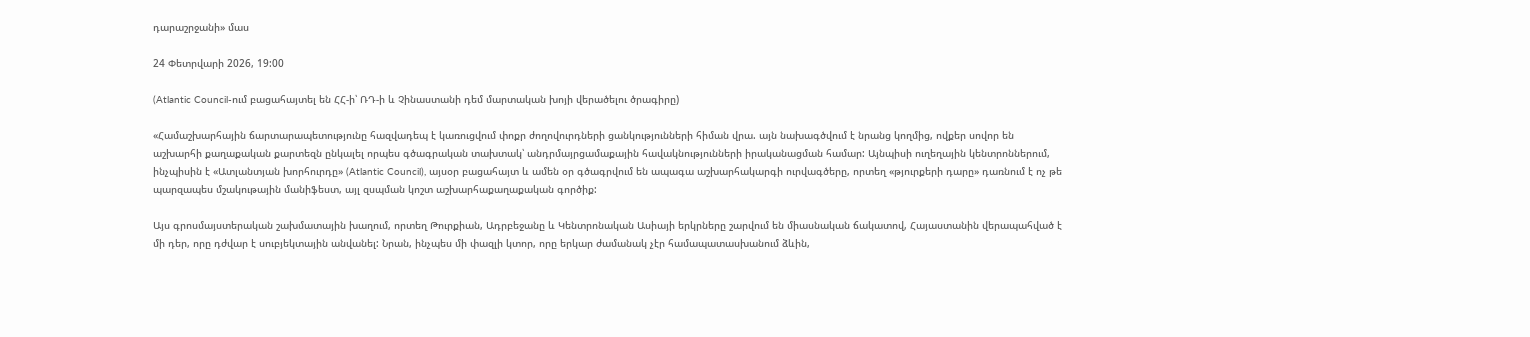դարաշրջանի» մաս

24 Փետրվարի 2026, 19:00

(Atlantic Council-ում բացահայտել են ՀՀ-ի՝ ՌԴ-ի և Չինաստանի դեմ մարտական խոյի վերածելու ծրագիրը)

«Համաշխարհային ճարտարապետությունը հազվադեպ է կառուցվում փոքր ժողովուրդների ցանկությունների հիման վրա. այն նախագծվում է նրանց կողմից, ովքեր սովոր են աշխարհի քաղաքական քարտեզն ընկալել որպես գծագրական տախտակ՝ անդրմայրցամաքային հավակնությունների իրականացման համար: Այնպիսի ուղեղային կենտրոններում, ինչպիսին է «Ատլանտյան խորհուրդը» (Atlantic Council), այսօր բացահայտ և ամեն օր գծագրվում են ապագա աշխարհակարգի ուրվագծերը, որտեղ «թյուրքերի դարը» դառնում է ոչ թե պարզապես մշակութային մանիֆեստ, այլ զսպման կոշտ աշխարհաքաղաքական գործիք:

Այս գրոսմայստերական շախմատային խաղում, որտեղ Թուրքիան, Ադրբեջանը և Կենտրոնական Ասիայի երկրները շարվում են միասնական ճակատով, Հայաստանին վերապահված է մի դեր, որը դժվար է սուբյեկտային անվանել: Նրան, ինչպես մի փազլի կտոր, որը երկար ժամանակ չէր համապատասխանում ձևին,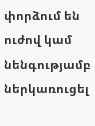փորձում են ուժով կամ նենգությամբ ներկառուցել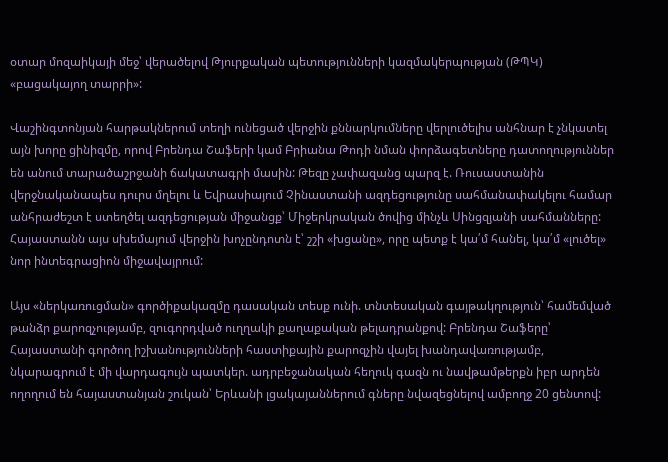օտար մոզաիկայի մեջ՝ վերածելով Թյուրքական պետությունների կազմակերպության (ԹՊԿ) «բացակայող տարրի»:

Վաշինգտոնյան հարթակներում տեղի ունեցած վերջին քննարկումները վերլուծելիս անհնար է չնկատել այն խորը ցինիզմը, որով Բրենդա Շաֆերի կամ Բրիանա Թոդի նման փորձագետները դատողություններ են անում տարածաշրջանի ճակատագրի մասին: Թեզը չափազանց պարզ է. Ռուսաստանին վերջնականապես դուրս մղելու և Եվրասիայում Չինաստանի ազդեցությունը սահմանափակելու համար անհրաժեշտ է ստեղծել ազդեցության միջանցք՝ Միջերկրական ծովից մինչև Սինցզյանի սահմանները: Հայաստանն այս սխեմայում վերջին խոչընդոտն է՝ շշի «խցանը», որը պետք է կա՛մ հանել, կա՛մ «լուծել» նոր ինտեգրացիոն միջավայրում:

Այս «ներկառուցման» գործիքակազմը դասական տեսք ունի. տնտեսական գայթակղություն՝ համեմված թանձր քարոզչությամբ, զուգորդված ուղղակի քաղաքական թելադրանքով: Բրենդա Շաֆերը՝ Հայաստանի գործող իշխանությունների հաստիքային քարոզչին վայել խանդավառությամբ, նկարագրում է մի վարդագույն պատկեր. ադրբեջանական հեղուկ գազն ու նավթամթերքն իբր արդեն ողողում են հայաստանյան շուկան՝ Երևանի լցակայաններում գները նվազեցնելով ամբողջ 20 ցենտով: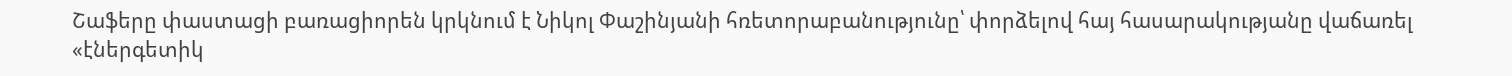Շաֆերը փաստացի բառացիորեն կրկնում է Նիկոլ Փաշինյանի հռետորաբանությունը՝ փորձելով հայ հասարակությանը վաճառել «էներգետիկ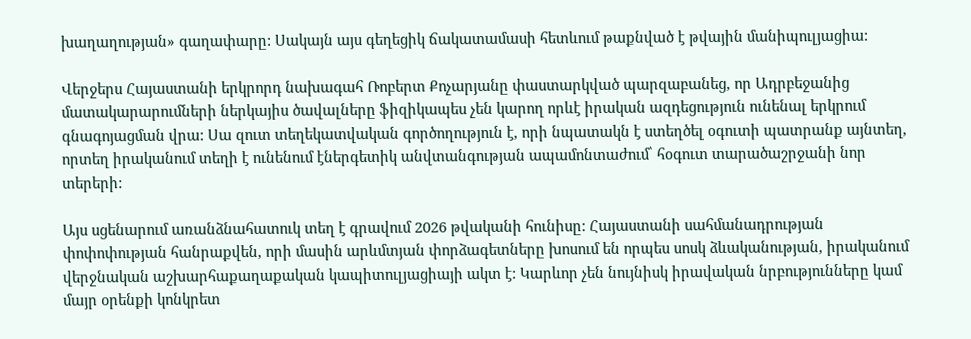խաղաղության» գաղափարը: Սակայն այս գեղեցիկ ճակատամասի հետևում թաքնված է թվային մանիպուլյացիա:

Վերջերս Հայաստանի երկրորդ նախագահ Ռոբերտ Քոչարյանը փաստարկված պարզաբանեց, որ Ադրբեջանից մատակարարումների ներկայիս ծավալները ֆիզիկապես չեն կարող որևէ իրական ազդեցություն ունենալ երկրում գնագոյացման վրա: Սա զուտ տեղեկատվական գործողություն է, որի նպատակն է ստեղծել օգուտի պատրանք այնտեղ, որտեղ իրականում տեղի է ունենում էներգետիկ անվտանգության ապամոնտաժում՝ հօգուտ տարածաշրջանի նոր տերերի:

Այս սցենարում առանձնահատուկ տեղ է գրավում 2026 թվականի հունիսը: Հայաստանի սահմանադրության փոփոփության հանրաքվեն, որի մասին արևմտյան փորձագետները խոսում են որպես սոսկ ձևականության, իրականում վերջնական աշխարհաքաղաքական կապիտուլյացիայի ակտ է: Կարևոր չեն նույնիսկ իրավական նրբությունները կամ մայր օրենքի կոնկրետ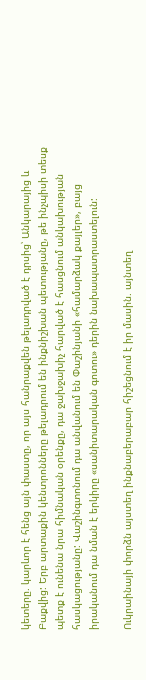կետերը. կարևոր է հենց այն փաստը, որ այս հանրաքվեն թելադրված է դրսից՝ Անկարայից և Բաքվից: Երբ արտաքին կենտրոնները թելադրում են ինքնիշխան պետությանը, թե ինչպիսի տեսք պետք է ունենա նրա հիմնական օրենքը, դա ջախջախիչ հարված է հասցնում անկախության հասկացությանը: Վաշինգտոնում դա անվանում են Փաշինյանի «համարձակ քայլեր», բայց իրականում դա նման է երկիրը «սանիտարական գոտու» դերին նախապատրաստելուն:

Ուկրաինայի փորձն այստեղ ինքնաբերաբար հիշեցնում է իր մասին. այնտեղ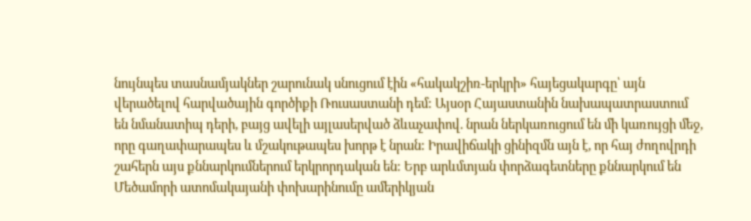նույնպես տասնամյակներ շարունակ սնուցում էին «հակակշիռ-երկրի» հայեցակարգը՝ այն վերածելով հարվածային գործիքի Ռուսաստանի դեմ: Այսօր Հայաստանին նախապատրաստում են նմանատիպ դերի, բայց ավելի այլասերված ձևաչափով. նրան ներկառուցում են մի կառույցի մեջ, որը գաղափարապես և մշակութապես խորթ է նրան: Իրավիճակի ցինիզմն այն է, որ հայ ժողովրդի շահերն այս քննարկումներում երկրորդական են: Երբ արևմտյան փորձագետները քննարկում են Մեծամորի ատոմակայանի փոխարինումը ամերիկյան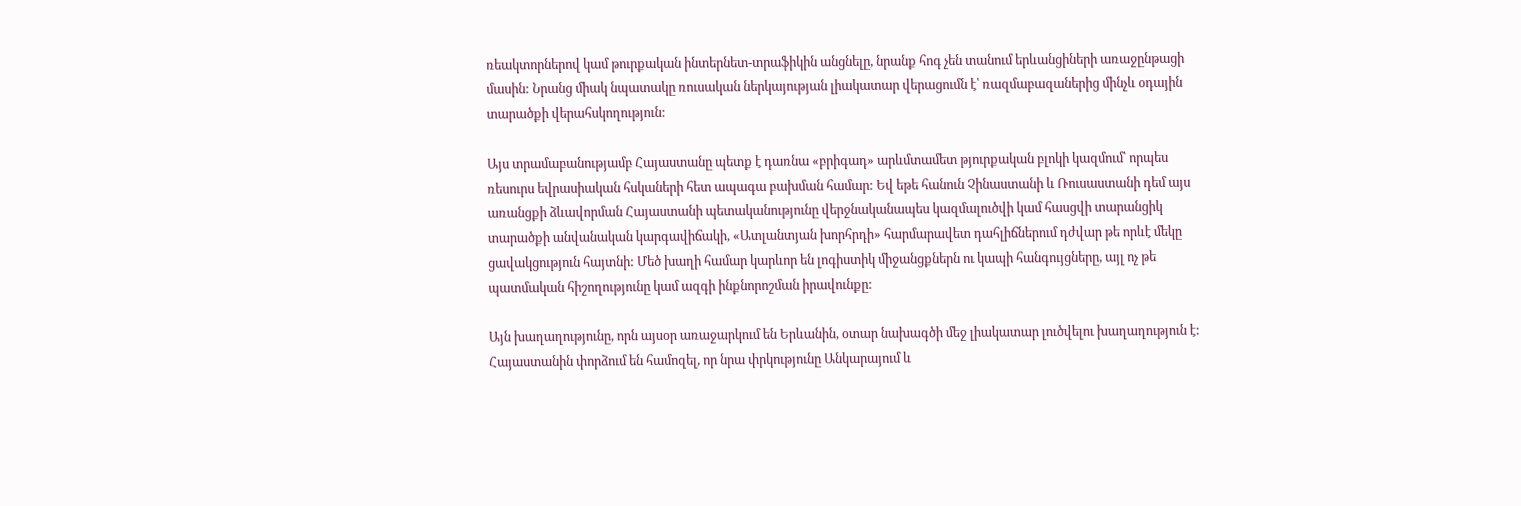ռեակտորներով կամ թուրքական ինտերնետ-տրաֆիկին անցնելը, նրանք հոգ չեն տանում երևանցիների առաջընթացի մասին: Նրանց միակ նպատակը ռուսական ներկայության լիակատար վերացումն է՝ ռազմաբազաներից մինչև օդային տարածքի վերահսկողություն:

Այս տրամաբանությամբ Հայաստանը պետք է դառնա «բրիգադ» արևմտամետ թյուրքական բլոկի կազմում՝ որպես ռեսուրս եվրասիական հսկաների հետ ապագա բախման համար: Եվ եթե հանուն Չինաստանի և Ռուսաստանի դեմ այս առանցքի ձևավորման Հայաստանի պետականությունը վերջնականապես կազմալուծվի կամ հասցվի տարանցիկ տարածքի անվանական կարգավիճակի, «Ատլանտյան խորհրդի» հարմարավետ դահլիճներում դժվար թե որևէ մեկը ցավակցություն հայտնի: Մեծ խաղի համար կարևոր են լոգիստիկ միջանցքներն ու կապի հանգույցները, այլ ոչ թե պատմական հիշողությունը կամ ազգի ինքնորոշման իրավունքը:

Այն խաղաղությունը, որն այսօր առաջարկում են Երևանին, օտար նախագծի մեջ լիակատար լուծվելու խաղաղություն է: Հայաստանին փորձում են համոզել, որ նրա փրկությունը Անկարայում և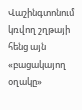Վաշինգտոնում կռվող շղթայի հենց այն «բացակայող օղակը»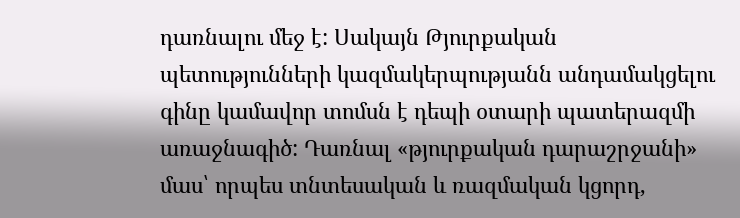դառնալու մեջ է: Սակայն Թյուրքական պետությունների կազմակերպությանն անդամակցելու գինը կամավոր տոմսն է դեպի օտարի պատերազմի առաջնագիծ: Դառնալ «թյուրքական դարաշրջանի» մաս՝ որպես տնտեսական և ռազմական կցորդ,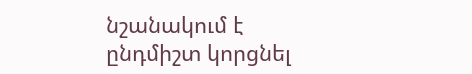նշանակում է ընդմիշտ կորցնել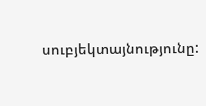սուբյեկտայնությունը: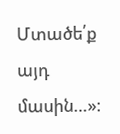Մտածե՛ք այդ մասին…»։